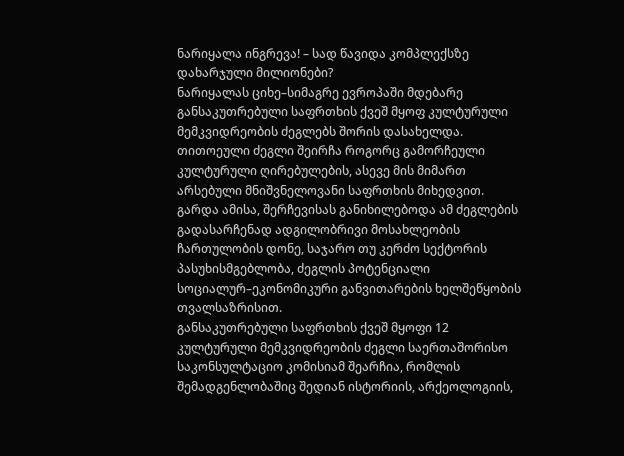ნარიყალა ინგრევა! – სად წავიდა კომპლექსზე დახარჯული მილიონები?
ნარიყალას ციხე–სიმაგრე ევროპაში მდებარე განსაკუთრებული საფრთხის ქვეშ მყოფ კულტურული მემკვიდრეობის ძეგლებს შორის დასახელდა. თითოეული ძეგლი შეირჩა როგორც გამორჩეული კულტურული ღირებულების, ასევე მის მიმართ არსებული მნიშვნელოვანი საფრთხის მიხედვით. გარდა ამისა, შერჩევისას განიხილებოდა ამ ძეგლების გადასარჩენად ადგილობრივი მოსახლეობის ჩართულობის დონე, საჯარო თუ კერძო სექტორის პასუხისმგებლობა, ძეგლის პოტენციალი სოციალურ–ეკონომიკური განვითარების ხელშეწყობის თვალსაზრისით.
განსაკუთრებული საფრთხის ქვეშ მყოფი 12 კულტურული მემკვიდრეობის ძეგლი საერთაშორისო საკონსულტაციო კომისიამ შეარჩია, რომლის შემადგენლობაშიც შედიან ისტორიის, არქეოლოგიის,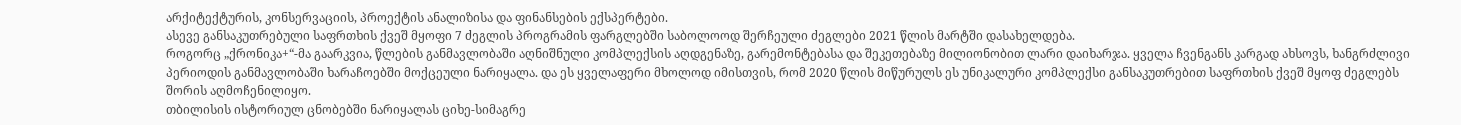არქიტექტურის, კონსერვაციის, პროექტის ანალიზისა და ფინანსების ექსპერტები.
ასევე განსაკუთრებული საფრთხის ქვეშ მყოფი 7 ძეგლის პროგრამის ფარგლებში საბოლოოდ შერჩეული ძეგლები 2021 წლის მარტში დასახელდება.
როგორც „ქრონიკა+“-მა გაარკვია, წლების განმავლობაში აღნიშნული კომპლექსის აღდგენაზე, გარემონტებასა და შეკეთებაზე მილიონობით ლარი დაიხარჯა. ყველა ჩვენგანს კარგად ახსოვს, ხანგრძლივი პერიოდის განმავლობაში ხარაჩოებში მოქცეული ნარიყალა. და ეს ყველაფერი მხოლოდ იმისთვის, რომ 2020 წლის მიწურულს ეს უნიკალური კომპლექსი განსაკუთრებით საფრთხის ქვეშ მყოფ ძეგლებს შორის აღმოჩენილიყო.
თბილისის ისტორიულ ცნობებში ნარიყალას ციხე-სიმაგრე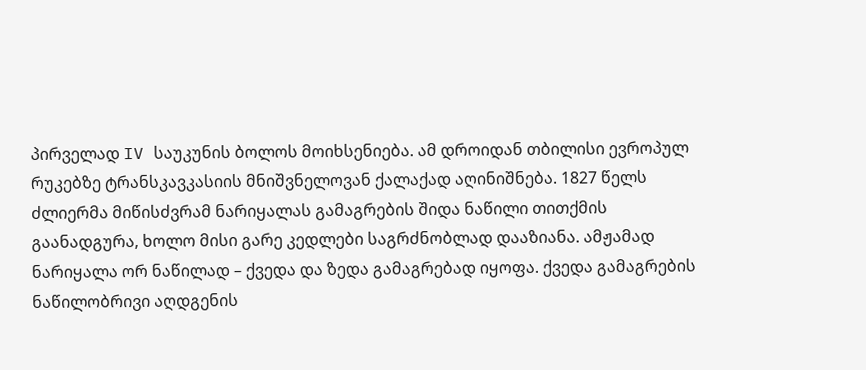პირველად IV საუკუნის ბოლოს მოიხსენიება. ამ დროიდან თბილისი ევროპულ რუკებზე ტრანსკავკასიის მნიშვნელოვან ქალაქად აღინიშნება. 1827 წელს ძლიერმა მიწისძვრამ ნარიყალას გამაგრების შიდა ნაწილი თითქმის გაანადგურა, ხოლო მისი გარე კედლები საგრძნობლად დააზიანა. ამჟამად ნარიყალა ორ ნაწილად – ქვედა და ზედა გამაგრებად იყოფა. ქვედა გამაგრების ნაწილობრივი აღდგენის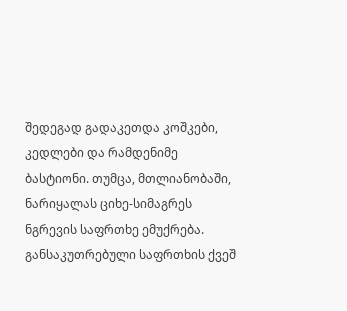შედეგად გადაკეთდა კოშკები, კედლები და რამდენიმე ბასტიონი. თუმცა, მთლიანობაში, ნარიყალას ციხე-სიმაგრეს ნგრევის საფრთხე ემუქრება.
განსაკუთრებული საფრთხის ქვეშ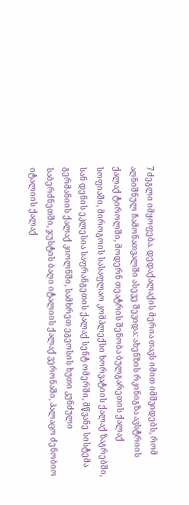7 ძეგლი იმყოფება. დედაქალაქის მერია თავს იმით იმშვიდებს, რომ აღნიშნულ ჩამონათვალში ასევე შევიდა: ახენზის რკინიგზა ავსტრიის ქალაქ ტიროლში, მოდერნ თეატრის შენობა ბულგარეთის ქალაქ სოფიაში, მიროგოის სასაფლაო კომპლექსი ხორვატიის ქალაქ ზაგრებში, სან დენის ეკლესია საფრანგეთის ქალაქ სენტ ომერში, მწვანე სისტემა გერმანიის ქალაქ კიოლნში, სამხრეთ ეგეოსის ხუთი კუნძული საბერძნეთში, ჯუსტის ბაღი იტალიის ქალაქ ვერონაში, პალაცო ძენობიო იტალიის ქალაქ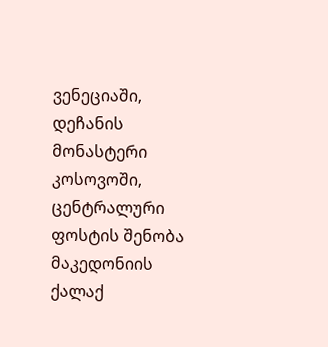ვენეციაში, დეჩანის მონასტერი კოსოვოში, ცენტრალური ფოსტის შენობა მაკედონიის ქალაქ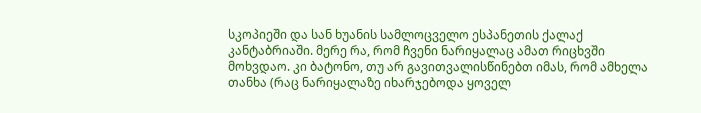სკოპიეში და სან ხუანის სამლოცველო ესპანეთის ქალაქ კანტაბრიაში. მერე რა, რომ ჩვენი ნარიყალაც ამათ რიცხვში მოხვდაო. კი ბატონო, თუ არ გავითვალისწინებთ იმას, რომ ამხელა თანხა (რაც ნარიყალაზე იხარჯებოდა ყოველ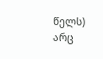წელს) არც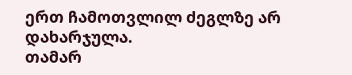ერთ ჩამოთვლილ ძეგლზე არ დახარჯულა.
თამარ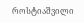როსტიაშვილი